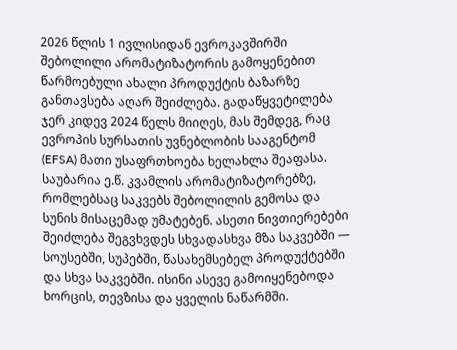2026 წლის 1 ივლისიდან ევროკავშირში შებოლილი არომატიზატორის გამოყენებით წარმოებული ახალი პროდუქტის ბაზარზე განთავსება აღარ შეიძლება. გადაწყვეტილება ჯერ კიდევ 2024 წელს მიიღეს, მას შემდეგ, რაც ევროპის სურსათის უვნებლობის სააგენტომ (EFSA) მათი უსაფრთხოება ხელახლა შეაფასა.
საუბარია ე.წ. კვამლის არომატიზატორებზე, რომლებსაც საკვებს შებოლილის გემოსა და სუნის მისაცემად უმატებენ. ასეთი ნივთიერებები შეიძლება შეგვხვდეს სხვადასხვა მზა საკვებში — სოუსებში, სუპებში, წასახემსებელ პროდუქტებში და სხვა საკვებში. ისინი ასევე გამოიყენებოდა ხორცის, თევზისა და ყველის ნაწარმში.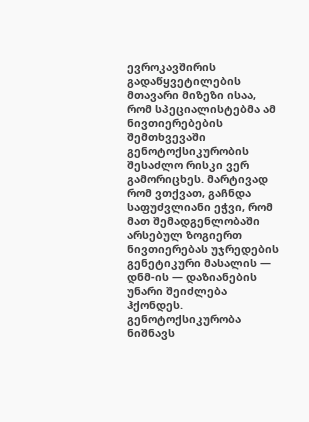ევროკავშირის გადაწყვეტილების მთავარი მიზეზი ისაა, რომ სპეციალისტებმა ამ ნივთიერებების შემთხვევაში გენოტოქსიკურობის შესაძლო რისკი ვერ გამორიცხეს. მარტივად რომ ვთქვათ, გაჩნდა საფუძვლიანი ეჭვი, რომ მათ შემადგენლობაში არსებულ ზოგიერთ ნივთიერებას უჯრედების გენეტიკური მასალის — დნმ-ის — დაზიანების უნარი შეიძლება ჰქონდეს.
გენოტოქსიკურობა ნიშნავს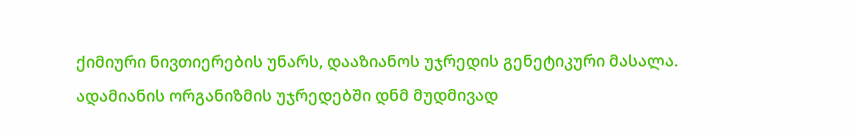ქიმიური ნივთიერების უნარს, დააზიანოს უჯრედის გენეტიკური მასალა.
ადამიანის ორგანიზმის უჯრედებში დნმ მუდმივად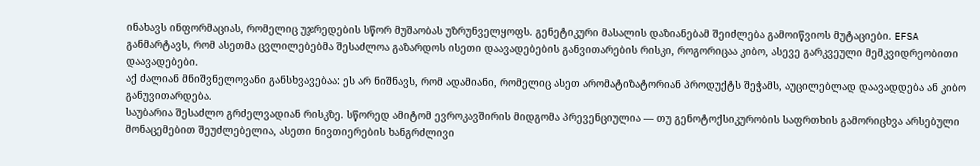ინახავს ინფორმაციას, რომელიც უჯრედების სწორ მუშაობას უზრუნველყოფს. გენეტიკური მასალის დაზიანებამ შეიძლება გამოიწვიოს მუტაციები. EFSA განმარტავს, რომ ასეთმა ცვლილებებმა შესაძლოა გაზარდოს ისეთი დაავადებების განვითარების რისკი, როგორიცაა კიბო, ასევე გარკვეული მემკვიდრეობითი დაავადებები.
აქ ძალიან მნიშვნელოვანი განსხვავებაა: ეს არ ნიშნავს, რომ ადამიანი, რომელიც ასეთ არომატიზატორიან პროდუქტს შეჭამს, აუცილებლად დაავადდება ან კიბო განუვითარდება.
საუბარია შესაძლო გრძელვადიან რისკზე. სწორედ ამიტომ ევროკავშირის მიდგომა პრევენციულია — თუ გენოტოქსიკურობის საფრთხის გამორიცხვა არსებული მონაცემებით შეუძლებელია, ასეთი ნივთიერების ხანგრძლივი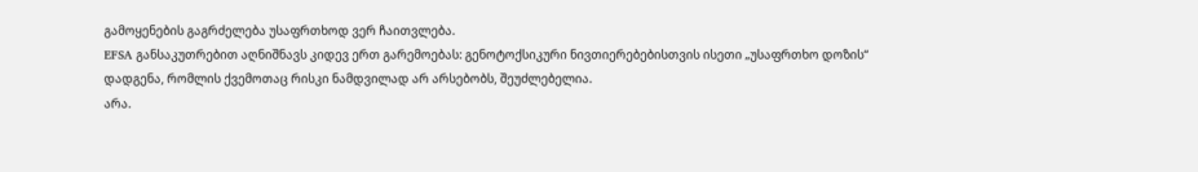გამოყენების გაგრძელება უსაფრთხოდ ვერ ჩაითვლება.
EFSA განსაკუთრებით აღნიშნავს კიდევ ერთ გარემოებას: გენოტოქსიკური ნივთიერებებისთვის ისეთი „უსაფრთხო დოზის“ დადგენა, რომლის ქვემოთაც რისკი ნამდვილად არ არსებობს, შეუძლებელია.
არა.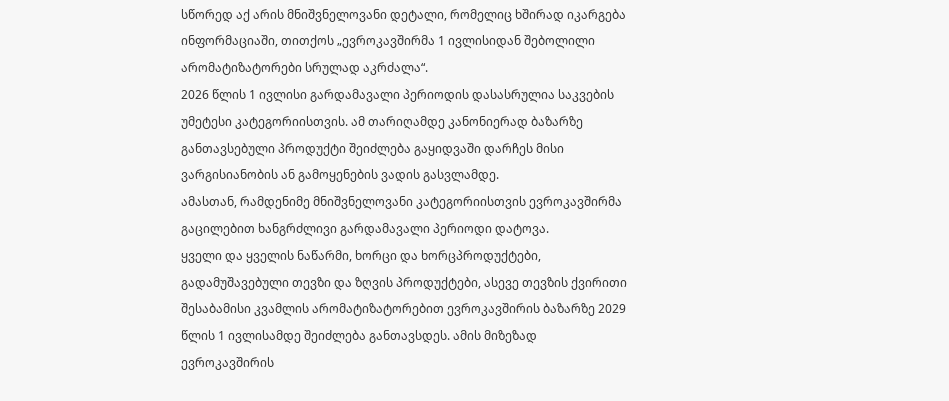სწორედ აქ არის მნიშვნელოვანი დეტალი, რომელიც ხშირად იკარგება ინფორმაციაში, თითქოს „ევროკავშირმა 1 ივლისიდან შებოლილი არომატიზატორები სრულად აკრძალა“.
2026 წლის 1 ივლისი გარდამავალი პერიოდის დასასრულია საკვების უმეტესი კატეგორიისთვის. ამ თარიღამდე კანონიერად ბაზარზე განთავსებული პროდუქტი შეიძლება გაყიდვაში დარჩეს მისი ვარგისიანობის ან გამოყენების ვადის გასვლამდე.
ამასთან, რამდენიმე მნიშვნელოვანი კატეგორიისთვის ევროკავშირმა გაცილებით ხანგრძლივი გარდამავალი პერიოდი დატოვა.
ყველი და ყველის ნაწარმი, ხორცი და ხორცპროდუქტები, გადამუშავებული თევზი და ზღვის პროდუქტები, ასევე თევზის ქვირითი შესაბამისი კვამლის არომატიზატორებით ევროკავშირის ბაზარზე 2029 წლის 1 ივლისამდე შეიძლება განთავსდეს. ამის მიზეზად ევროკავშირის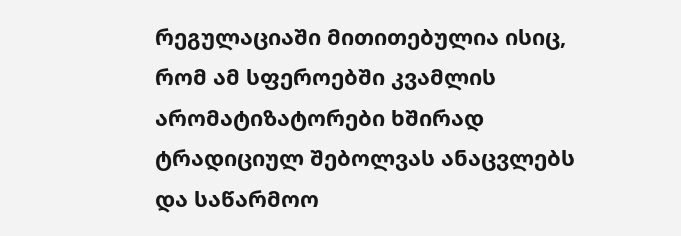რეგულაციაში მითითებულია ისიც, რომ ამ სფეროებში კვამლის არომატიზატორები ხშირად ტრადიციულ შებოლვას ანაცვლებს და საწარმოო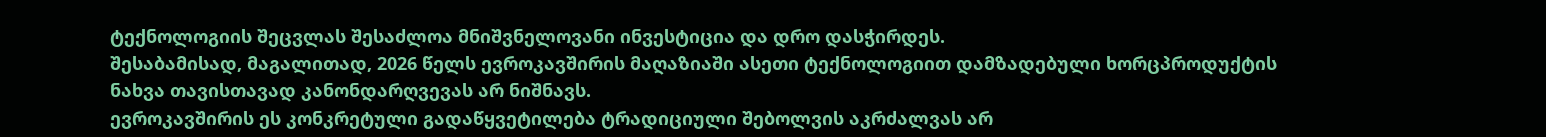ტექნოლოგიის შეცვლას შესაძლოა მნიშვნელოვანი ინვესტიცია და დრო დასჭირდეს.
შესაბამისად, მაგალითად, 2026 წელს ევროკავშირის მაღაზიაში ასეთი ტექნოლოგიით დამზადებული ხორცპროდუქტის ნახვა თავისთავად კანონდარღვევას არ ნიშნავს.
ევროკავშირის ეს კონკრეტული გადაწყვეტილება ტრადიციული შებოლვის აკრძალვას არ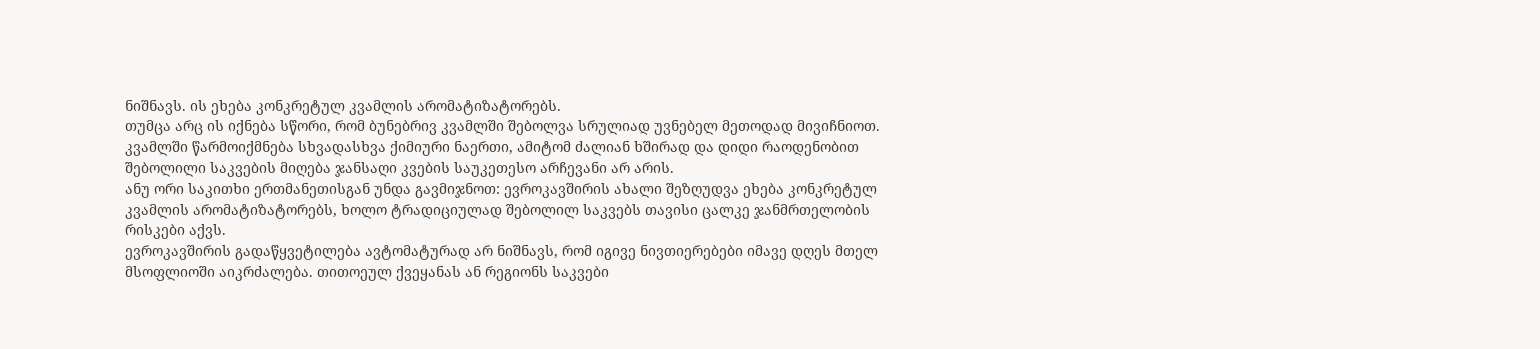ნიშნავს. ის ეხება კონკრეტულ კვამლის არომატიზატორებს.
თუმცა არც ის იქნება სწორი, რომ ბუნებრივ კვამლში შებოლვა სრულიად უვნებელ მეთოდად მივიჩნიოთ. კვამლში წარმოიქმნება სხვადასხვა ქიმიური ნაერთი, ამიტომ ძალიან ხშირად და დიდი რაოდენობით შებოლილი საკვების მიღება ჯანსაღი კვების საუკეთესო არჩევანი არ არის.
ანუ ორი საკითხი ერთმანეთისგან უნდა გავმიჯნოთ: ევროკავშირის ახალი შეზღუდვა ეხება კონკრეტულ კვამლის არომატიზატორებს, ხოლო ტრადიციულად შებოლილ საკვებს თავისი ცალკე ჯანმრთელობის რისკები აქვს.
ევროკავშირის გადაწყვეტილება ავტომატურად არ ნიშნავს, რომ იგივე ნივთიერებები იმავე დღეს მთელ მსოფლიოში აიკრძალება. თითოეულ ქვეყანას ან რეგიონს საკვები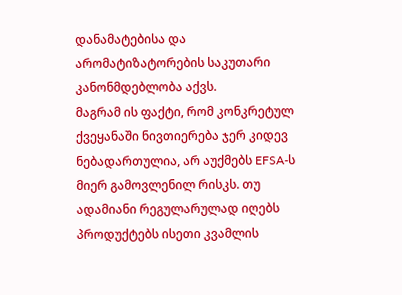დანამატებისა და არომატიზატორების საკუთარი კანონმდებლობა აქვს.
მაგრამ ის ფაქტი, რომ კონკრეტულ ქვეყანაში ნივთიერება ჯერ კიდევ ნებადართულია, არ აუქმებს EFSA-ს მიერ გამოვლენილ რისკს. თუ ადამიანი რეგულარულად იღებს პროდუქტებს ისეთი კვამლის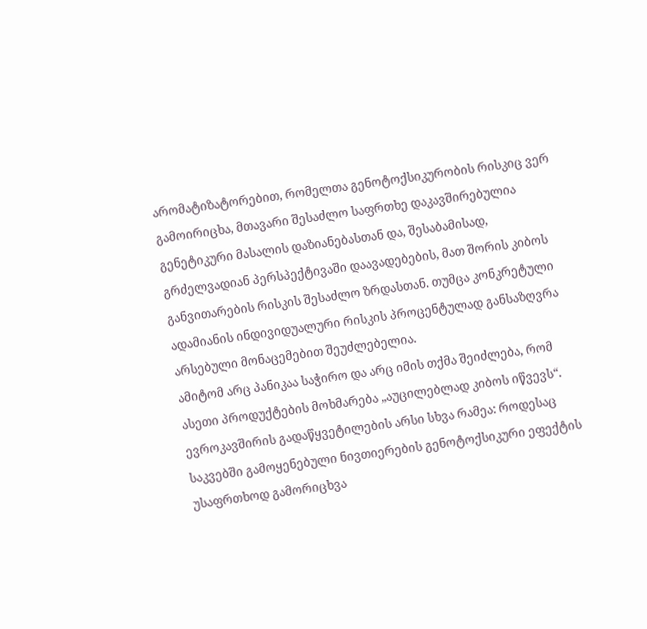არომატიზატორებით, რომელთა გენოტოქსიკურობის რისკიც ვერ გამოირიცხა, მთავარი შესაძლო საფრთხე დაკავშირებულია გენეტიკური მასალის დაზიანებასთან და, შესაბამისად, გრძელვადიან პერსპექტივაში დაავადებების, მათ შორის კიბოს განვითარების რისკის შესაძლო ზრდასთან. თუმცა კონკრეტული ადამიანის ინდივიდუალური რისკის პროცენტულად განსაზღვრა არსებული მონაცემებით შეუძლებელია.
ამიტომ არც პანიკაა საჭირო და არც იმის თქმა შეიძლება, რომ ასეთი პროდუქტების მოხმარება „აუცილებლად კიბოს იწვევს“. ევროკავშირის გადაწყვეტილების არსი სხვა რამეა: როდესაც საკვებში გამოყენებული ნივთიერების გენოტოქსიკური ეფექტის უსაფრთხოდ გამორიცხვა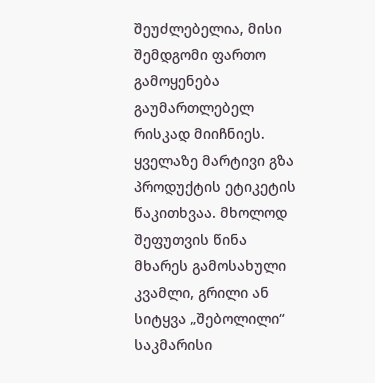შეუძლებელია, მისი შემდგომი ფართო გამოყენება გაუმართლებელ რისკად მიიჩნიეს.
ყველაზე მარტივი გზა პროდუქტის ეტიკეტის წაკითხვაა. მხოლოდ შეფუთვის წინა მხარეს გამოსახული კვამლი, გრილი ან სიტყვა „შებოლილი“ საკმარისი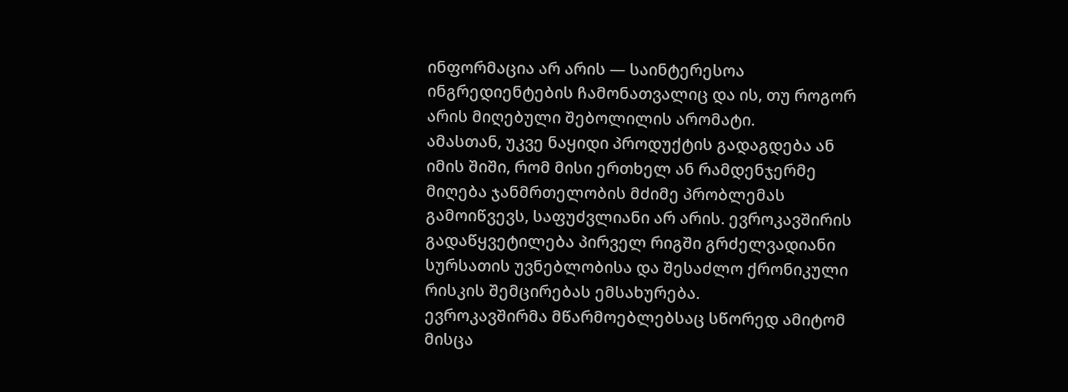ინფორმაცია არ არის — საინტერესოა ინგრედიენტების ჩამონათვალიც და ის, თუ როგორ არის მიღებული შებოლილის არომატი.
ამასთან, უკვე ნაყიდი პროდუქტის გადაგდება ან იმის შიში, რომ მისი ერთხელ ან რამდენჯერმე მიღება ჯანმრთელობის მძიმე პრობლემას გამოიწვევს, საფუძვლიანი არ არის. ევროკავშირის გადაწყვეტილება პირველ რიგში გრძელვადიანი სურსათის უვნებლობისა და შესაძლო ქრონიკული რისკის შემცირებას ემსახურება.
ევროკავშირმა მწარმოებლებსაც სწორედ ამიტომ მისცა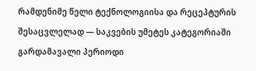რამდენიმე წელი ტექნოლოგიისა და რეცეპტურის შესაცვლელად — საკვების უმეტეს კატეგორიაში გარდამავალი პერიოდი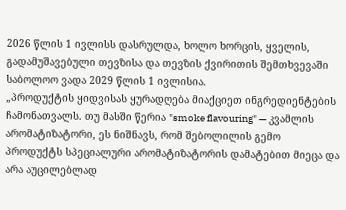2026 წლის 1 ივლისს დასრულდა, ხოლო ხორცის, ყველის, გადამუშავებული თევზისა და თევზის ქვირითის შემთხვევაში საბოლოო ვადა 2029 წლის 1 ივლისია.
„პროდუქტის ყიდვისას ყურადღება მიაქციეთ ინგრედიენტების ჩამონათვალს. თუ მასში წერია "smoke flavouring" — კვამლის არომატიზატორი, ეს ნიშნავს, რომ შებოლილის გემო პროდუქტს სპეციალური არომატიზატორის დამატებით მიეცა და არა აუცილებლად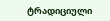ტრადიციული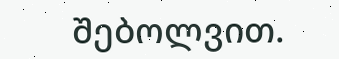შებოლვით.